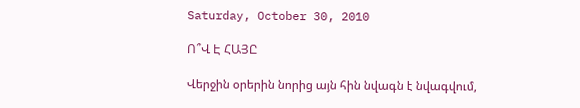Saturday, October 30, 2010

Ո՞Վ Է ՀԱՅԸ

Վերջին օրերին նորից այն հին նվագն է նվագվում,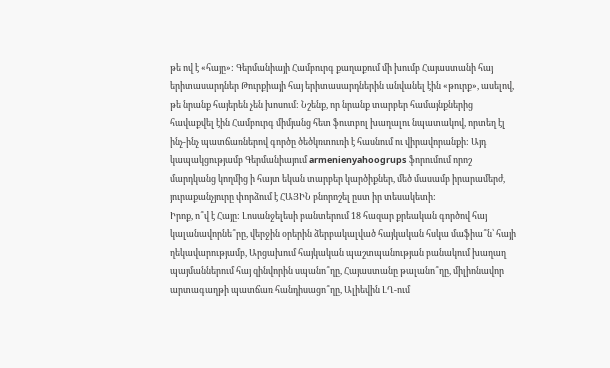թե ով է «հայը»: Գերմանիայի Համբուրգ քաղաքում մի խումբ Հայաստանի հայ երիտասարդներ Թուրքիայի հայ երիտասարդներին անվանել էին «թուրք», ասելով, թե նրանք հայերեն չեն խոսում: Նշենք, որ նրանք տարբեր համայնքներից հավաքվել էին Համբուրգ միմյանց հետ ֆուտբոլ խաղալու նպատակով, որտեղ էլ ինչ-ինչ պատճառներով գործը ծեծկռտուռի է հասնում ու վիրավորանքի: Այդ կապակցությամբ Գերմանիայում armenienyahoogrups ֆորումում որոշ մարդկանց կողմից ի հայտ եկան տարբեր կարծիքներ, մեծ մասամբ իրարամերժ, յուրաքանչյուրը փորձում է ՀԱՅԻՆ բնորոշել ըստ իր տեսակետի:
Իրոք, ո՞վ է Հայը: Լոսանջելեսի բանտերում 18 հազար քրեական գործով հայ կալանավորնե՞րը, վերջին օրերին ձերբակալված հայկական հսկա մաֆիա՞ն՝ հայի ղեկավարությամբ, Արցախում հայկական պաշտպանության բանակում խաղաղ պայմաններում հայ զինվորին սպանո՞ղը, Հայաստանը թալանո՞ղը, միլիոնավոր արտագաղթի պատճառ հանդիսացո՞ղը, Ալիեվին ԼՂ-ում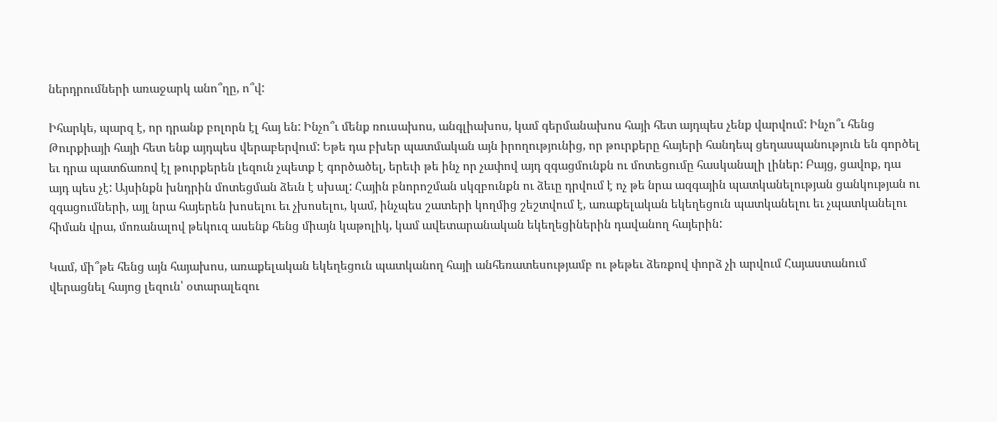ներդրումների առաջարկ անո՞ղը, ո՞վ:

Իհարկե, պարզ է, որ դրանք բոլորն էլ հայ են: Ինչո՞ւ մենք ռուսախոս, անգլիախոս, կամ գերմանախոս հայի հետ այդպես չենք վարվում: Ինչո՞ւ հենց Թուրքիայի հայի հետ ենք այդպես վերաբերվում: Եթե դա բխեր պատմական այն իրողությունից, որ թուրքերը հայերի հանդեպ ցեղասպանություն են գործել եւ դրա պատճառով էլ թուրքերեն լեզուն չպետք է գործածել, երեւի թե ինչ որ չափով այդ զգացմունքն ու մոտեցումը հասկանալի լիներ: Բայց, ցավոք, դա այդ պես չէ: Այսինքն խնդրին մոտեցման ձեւն է սխալ: Հային բնորոշման սկզբունքն ու ձեւը դրվում է ոչ թե նրա ազգային պատկանելության ցանկության ու զգացումների, այլ նրա հայերեն խոսելու եւ չխոսելու, կամ, ինչպես շատերի կողմից շեշտվում է, առաքելական եկեղեցուն պատկանելու եւ չպատկանելու հիման վրա, մոռանալով թեկուզ ասենք հենց միայն կաթոլիկ, կամ ավետարանական եկեղեցիներին դավանող հայերին:

Կամ, մի՞թե հենց այն հայախոս, առաքելական եկեղեցուն պատկանող հայի անհեռատեսությամբ ու թեթեւ ձեռքով փորձ չի արվում Հայաստանում վերացնել հայոց լեզուն՝ օտարալեզու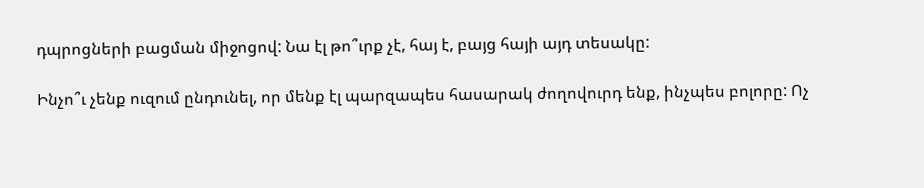դպրոցների բացման միջոցով: Նա էլ թո՞ւրք չէ, հայ է, բայց հայի այդ տեսակը:

Ինչո՞ւ չենք ուզում ընդունել, որ մենք էլ պարզապես հասարակ ժողովուրդ ենք, ինչպես բոլորը: Ոչ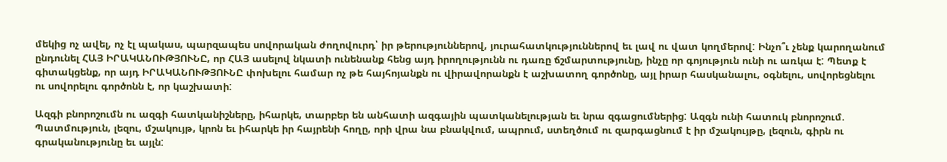մեկից ոչ ավել, ոչ էլ պակաս, պարզապես սովորական ժողովուրդ՝ իր թերություններով, յուրահատկություններով եւ լավ ու վատ կողմերով: Ինչո՞ւ չենք կարողանում ընդունել ՀԱՅ ԻՐԱԿԱՆՈՒԹՅՈՒՆԸ, որ ՀԱՅ ասելով նկատի ունենանք հենց այդ իրողությունն ու դառը ճշմարտությունը, ինչը որ գոյություն ունի ու առկա է: Պետք է գիտակցենք, որ այդ ԻՐԱԿԱՆՈՒԹՅՈՒՆԸ փոխելու համար ոչ թե հայհոյանքն ու վիրավորանքն է աշխատող գործոնը, այլ իրար հասկանալու, օգնելու, սովորեցնելու ու սովորելու գործոնն է, որ կաշխատի:

Ազգի բնորոշումն ու ազգի հատկանիշները, իհարկե, տարբեր են անհատի ազգային պատկանելության եւ նրա զգացումներից: Ազգն ունի հատուկ բնորոշում. Պատմություն, լեզու, մշակույթ, կրոն եւ իհարկե իր հայրենի հողը, որի վրա նա բնակվում, ապրում, ստեղծում ու զարգացնում է իր մշակույթը, լեզուն, գիրն ու գրականությունը եւ այլն: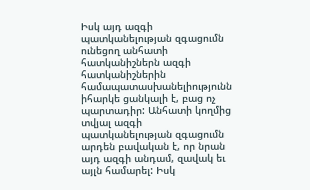Իսկ այդ ազգի պատկանելության զգացումն ունեցող անհատի հատկանիշներն ազգի հատկանիշներին համապատասխանելիությունն իհարկե ցանկալի է, բաց ոչ պարտադիր: Անհատի կողմից տվյալ ազգի պատկանելության զգացումն արդեն բավական է, որ նրան այդ ազգի անդամ, զավակ եւ այլն համարել: Իսկ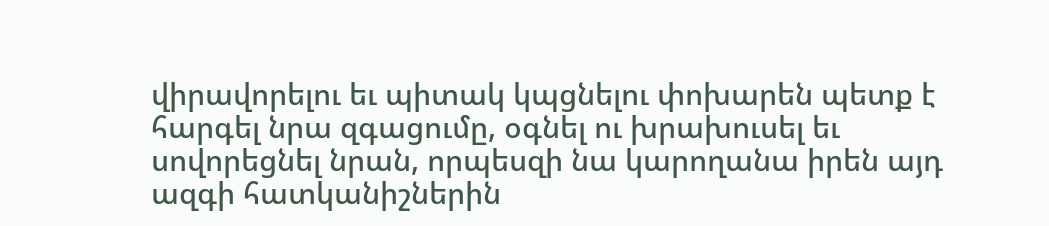վիրավորելու եւ պիտակ կպցնելու փոխարեն պետք է հարգել նրա զգացումը, օգնել ու խրախուսել եւ սովորեցնել նրան, որպեսզի նա կարողանա իրեն այդ ազգի հատկանիշներին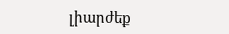լիարժեք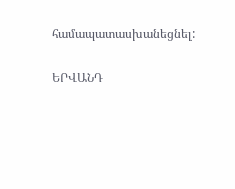համապատասխանեցնել:

ԵՐՎԱՆԴ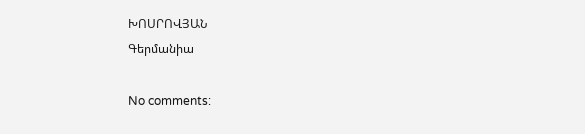ԽՈՍՐՈՎՅԱՆ
Գերմանիա

No comments: